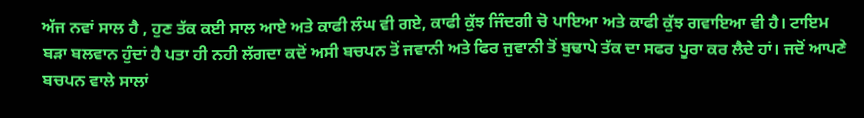ਅੱਜ ਨਵਾਂ ਸਾਲ ਹੈ , ਹੁਣ ਤੱਕ ਕਈ ਸਾਲ ਆਏ ਅਤੇ ਕਾਫੀ ਲੰਘ ਵੀ ਗਏ, ਕਾਫੀ ਕੁੱਝ ਜਿੰਦਗੀ ਚੋ ਪਾਇਆ ਅਤੇ ਕਾਫੀ ਕੁੱਝ ਗਵਾਇਆ ਵੀ ਹੈ। ਟਾਇਮ ਬੜਾ ਬਲਵਾਨ ਹੁੰਦਾਂ ਹੈ ਪਤਾ ਹੀ ਨਹੀ ਲੱਗਦਾ ਕਦੋਂ ਅਸੀ ਬਚਪਨ ਤੋਂ ਜਵਾਨੀ ਅਤੇ ਫਿਰ ਜੁਵਾਨੀ ਤੋਂ ਬੁਢਾਪੇ ਤੱਕ ਦਾ ਸਫਰ ਪੂਰਾ ਕਰ ਲੈਦੇ ਹਾਂ। ਜਦੋਂ ਆਪਣੇ ਬਚਪਨ ਵਾਲੇ ਸਾਲਾਂ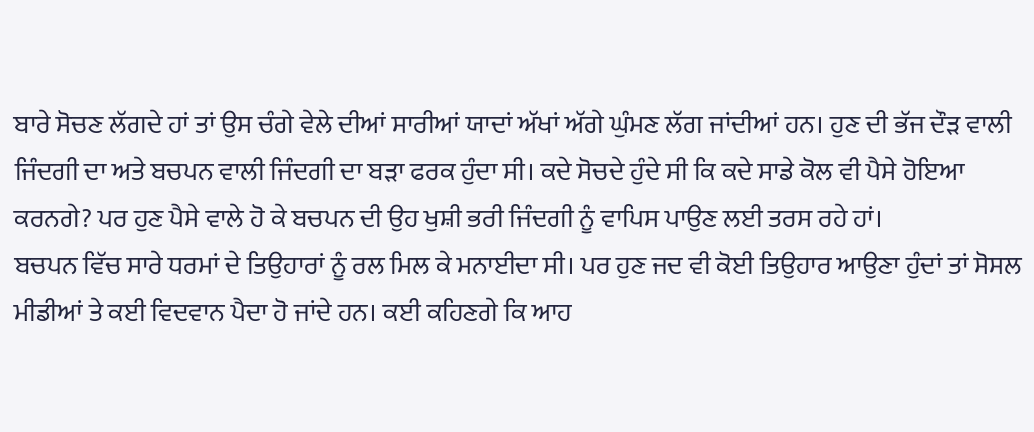ਬਾਰੇ ਸੋਚਣ ਲੱਗਦੇ ਹਾਂ ਤਾਂ ਉਸ ਚੰਗੇ ਵੇਲੇ ਦੀਆਂ ਸਾਰੀਆਂ ਯਾਦਾਂ ਅੱਖਾਂ ਅੱਗੇ ਘੁੰਮਣ ਲੱਗ ਜਾਂਦੀਆਂ ਹਨ। ਹੁਣ ਦੀ ਭੱਜ ਦੌੜ ਵਾਲੀ ਜਿੰਦਗੀ ਦਾ ਅਤੇ ਬਚਪਨ ਵਾਲੀ ਜਿੰਦਗੀ ਦਾ ਬੜਾ ਫਰਕ ਹੁੰਦਾ ਸੀ। ਕਦੇ ਸੋਚਦੇ ਹੁੰਦੇ ਸੀ ਕਿ ਕਦੇ ਸਾਡੇ ਕੋਲ ਵੀ ਪੈਸੇ ਹੋਇਆ ਕਰਨਗੇ? ਪਰ ਹੁਣ ਪੈਸੇ ਵਾਲੇ ਹੋ ਕੇ ਬਚਪਨ ਦੀ ਉਹ ਖੁਸ਼ੀ ਭਰੀ ਜਿੰਦਗੀ ਨੂੰ ਵਾਪਿਸ ਪਾਉਣ ਲਈ ਤਰਸ ਰਹੇ ਹਾਂ।
ਬਚਪਨ ਵਿੱਚ ਸਾਰੇ ਧਰਮਾਂ ਦੇ ਤਿਉਹਾਰਾਂ ਨੂੰ ਰਲ ਮਿਲ ਕੇ ਮਨਾਈਦਾ ਸੀ। ਪਰ ਹੁਣ ਜਦ ਵੀ ਕੋਈ ਤਿਉਹਾਰ ਆਉਣਾ ਹੁੰਦਾਂ ਤਾਂ ਸੋਸਲ ਮੀਡੀਆਂ ਤੇ ਕਈ ਵਿਦਵਾਨ ਪੈਦਾ ਹੋ ਜਾਂਦੇ ਹਨ। ਕਈ ਕਹਿਣਗੇ ਕਿ ਆਹ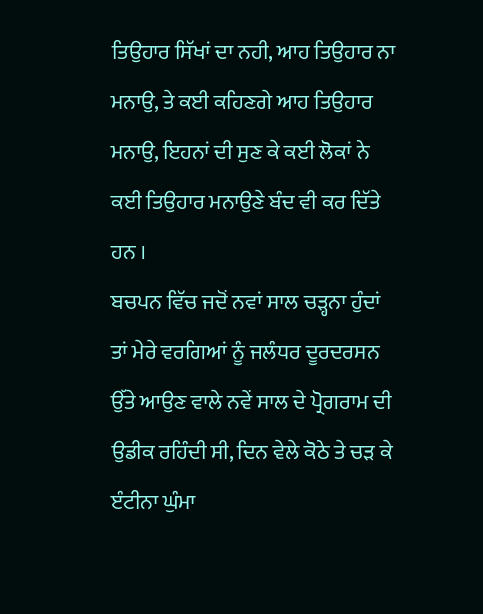ਤਿਉਹਾਰ ਸਿੱਖਾਂ ਦਾ ਨਹੀ, ਆਹ ਤਿਉਹਾਰ ਨਾ ਮਨਾਉ, ਤੇ ਕਈ ਕਹਿਣਗੇ ਆਹ ਤਿਉਹਾਰ ਮਨਾਉ, ਇਹਨਾਂ ਦੀ ਸੁਣ ਕੇ ਕਈ ਲੋਕਾਂ ਨੇ ਕਈ ਤਿਉਹਾਰ ਮਨਾਉਣੇ ਬੰਦ ਵੀ ਕਰ ਦਿੱਤੇ ਹਨ ।
ਬਚਪਨ ਵਿੱਚ ਜਦੋਂ ਨਵਾਂ ਸਾਲ ਚੜ੍ਹਨਾ ਹੁੰਦਾਂ ਤਾਂ ਮੇਰੇ ਵਰਗਿਆਂ ਨੂੰ ਜਲੰਧਰ ਦੂਰਦਰਸਨ ਉੱਤੇ ਆਉਣ ਵਾਲੇ ਨਵੇਂ ਸਾਲ ਦੇ ਪ੍ਰੋਗਰਾਮ ਦੀ ਉਡੀਕ ਰਹਿੰਦੀ ਸੀ, ਦਿਨ ਵੇਲੇ ਕੋਠੇ ਤੇ ਚੜ ਕੇ ੲੰਟੀਨਾ ਘੁੰਮਾ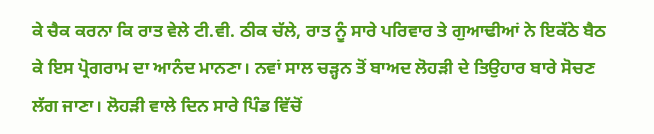ਕੇ ਚੈਕ ਕਰਨਾ ਕਿ ਰਾਤ ਵੇਲੇ ਟੀ.ਵੀ. ਠੀਕ ਚੱਲੇ, ਰਾਤ ਨੂੰ ਸਾਰੇ ਪਰਿਵਾਰ ਤੇ ਗੁਆਢੀਆਂ ਨੇ ਇਕੱਠੇ ਬੈਠ ਕੇ ਇਸ ਪ੍ਰੋਗਰਾਮ ਦਾ ਆਨੰਦ ਮਾਨਣਾ। ਨਵਾਂ ਸਾਲ ਚੜ੍ਹਨ ਤੋਂ ਬਾਅਦ ਲੋਹੜੀ ਦੇ ਤਿਉਹਾਰ ਬਾਰੇ ਸੋਚਣ ਲੱਗ ਜਾਣਾ। ਲੋਹੜੀ ਵਾਲੇ ਦਿਨ ਸਾਰੇ ਪਿੰਡ ਵਿੱਚੋਂ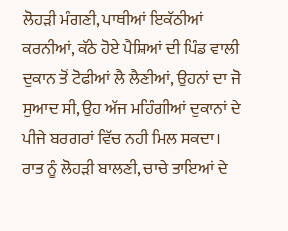ਲੋਹੜੀ ਮੰਗਣੀ, ਪਾਥੀਆਂ ਇਕੱਠੀਆਂ ਕਰਨੀਆਂ, ਕੱਠੇ ਹੋਏ ਪੈਸ਼ਿਆਂ ਦੀ ਪਿੰਡ ਵਾਲੀ ਦੁਕਾਨ ਤੋਂ ਟੋਫੀਆਂ ਲੈ ਲੈਣੀਆਂ, ਉਹਨਾਂ ਦਾ ਜੋ ਸੁਆਦ ਸੀ, ਉਹ ਅੱਜ ਮਹਿੰਗੀਆਂ ਦੁਕਾਨਾਂ ਦੇ ਪੀਜੇ ਬਰਗਰਾਂ ਵਿੱਚ ਨਹੀ ਮਿਲ ਸਕਦਾ। ਰਾਤ ਨੂੰ ਲੋਹੜੀ ਬਾਲਣੀ, ਚਾਚੇ ਤਾਇਆਂ ਦੇ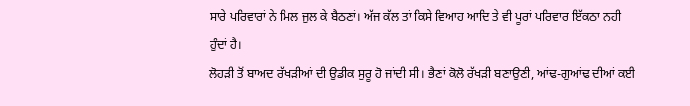ਸਾਰੇ ਪਰਿਵਾਰਾਂ ਨੇ ਮਿਲ ਜੁਲ ਕੇ ਬੈਠਣਾਂ। ਅੱਜ ਕੱਲ ਤਾਂ ਕਿਸੇ ਵਿਆਹ ਆਦਿ ਤੇ ਵੀ ਪੂਰਾਂ ਪਰਿਵਾਰ ਇੱਕਠਾ ਨਹੀ ਹੁੰਦਾਂ ਹੈ।
ਲੋਹੜੀ ਤੋਂ ਬਾਅਦ ਰੱਖੜੀਆਂ ਦੀ ਉਡੀਕ ਸੁਰੂ ਹੋ ਜਾਂਦੀ ਸੀ। ਭੈਣਾਂ ਕੋਲੋ ਰੱਖੜੀ ਬਣਾਉਣੀ, ਆਂਢ-ਗੁਆਂਢ ਦੀਆਂ ਕਈ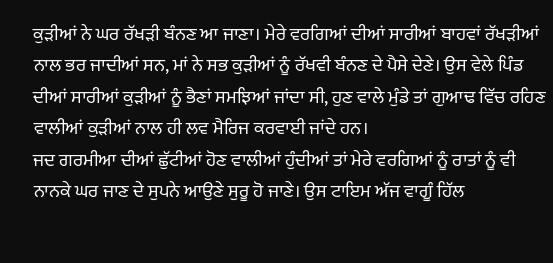ਕੁੜੀਆਂ ਨੇ ਘਰ ਰੱਖੜੀ ਬੰਨਣ ਆ ਜਾਣਾ। ਮੇਰੇ ਵਰਗਿਆਂ ਦੀਆਂ ਸਾਰੀਆਂ ਬਾਹਵਾਂ ਰੱਖੜੀਆਂ ਨਾਲ ਭਰ ਜਾਦੀਆਂ ਸਨ, ਮਾਂ ਨੇ ਸਭ ਕੁੜੀਆਂ ਨੂੰ ਰੱਖਵੀ ਬੰਨਣ ਦੇ ਪੈਸੇ ਦੇਣੇ। ਉਸ ਵੇਲੇ ਪਿੰਡ ਦੀਆਂ ਸਾਰੀਆਂ ਕੁੜੀਆਂ ਨੂੰ ਭੈਣਾਂ ਸਮਝਿਆਂ ਜਾਂਦਾ ਸੀ, ਹੁਣ ਵਾਲੇ ਮੁੰਡੇ ਤਾਂ ਗੁਆਢ ਵਿੱਚ ਰਹਿਣ ਵਾਲੀਆਂ ਕੁੜੀਆਂ ਨਾਲ ਹੀ ਲਵ ਮੈਰਿਜ ਕਰਵਾਈ ਜਾਂਦੇ ਹਨ।
ਜਦ ਗਰਮੀਆ ਦੀਆਂ ਛੁੱਟੀਆਂ ਹੋਣ ਵਾਲੀਆਂ ਹੁੰਦੀਆਂ ਤਾਂ ਮੇਰੇ ਵਰਗਿਆਂ ਨੂੰ ਰਾਤਾਂ ਨੂੰ ਵੀ ਨਾਨਕੇ ਘਰ ਜਾਣ ਦੇ ਸੁਪਨੇ ਆਉਣੇ ਸੁਰੂ ਹੋ ਜਾਣੇ। ਉਸ ਟਾਇਮ ਅੱਜ ਵਾਗੂੰ ਹਿੱਲ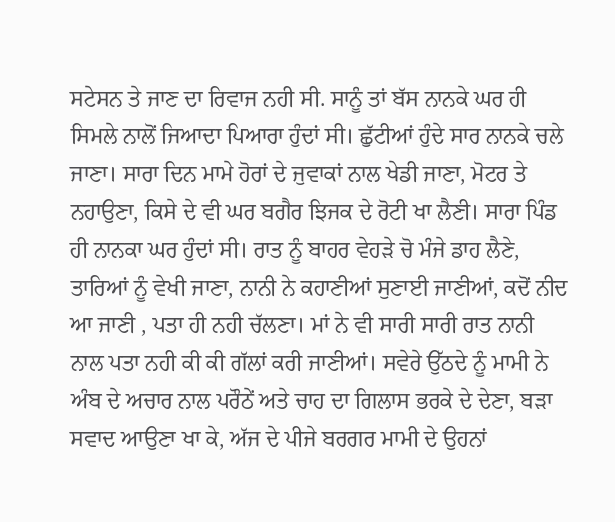ਸਟੇਸਨ ਤੇ ਜਾਣ ਦਾ ਰਿਵਾਜ ਨਹੀ ਸੀ. ਸਾਨੂੰ ਤਾਂ ਬੱਸ ਨਾਨਕੇ ਘਰ ਹੀ ਸਿਮਲੇ ਨਾਲੋਂ ਜਿਆਦਾ ਪਿਆਰਾ ਹੁੰਦਾਂ ਸੀ। ਛੁੱਟੀਆਂ ਹੁੰਦੇ ਸਾਰ ਨਾਨਕੇ ਚਲੇ ਜਾਣਾ। ਸਾਰਾ ਦਿਨ ਮਾਮੇ ਹੋਰਾਂ ਦੇ ਜੁਵਾਕਾਂ ਨਾਲ ਖੇਡੀ ਜਾਣਾ, ਮੋਟਰ ਤੇ ਨਹਾਉਣਾ, ਕਿਸੇ ਦੇ ਵੀ ਘਰ ਬਗੈਰ ਝਿਜਕ ਦੇ ਰੋਟੀ ਖਾ ਲੈਣੀ। ਸਾਰਾ ਪਿੰਡ ਹੀ ਨਾਨਕਾ ਘਰ ਹੁੰਦਾਂ ਸੀ। ਰਾਤ ਨੂੰ ਬਾਹਰ ਵੇਹੜੇ ਚੋ ਮੰਜੇ ਡਾਹ ਲੈਣੇ, ਤਾਰਿਆਂ ਨੂੰ ਵੇਖੀ ਜਾਣਾ, ਨਾਨੀ ਨੇ ਕਹਾਣੀਆਂ ਸੁਣਾਈ ਜਾਣੀਆਂ, ਕਦੋਂ ਨੀਦ ਆ ਜਾਣੀ , ਪਤਾ ਹੀ ਨਹੀ ਚੱਲਣਾ। ਮਾਂ ਨੇ ਵੀ ਸਾਰੀ ਸਾਰੀ ਰਾਤ ਨਾਨੀ ਨਾਲ ਪਤਾ ਨਹੀ ਕੀ ਕੀ ਗੱਲਾਂ ਕਰੀ ਜਾਣੀਆਂ। ਸਵੇਰੇ ਉੱਠਦੇ ਨੂੰ ਮਾਮੀ ਨੇ ਅੰਬ ਦੇ ਅਚਾਰ ਨਾਲ ਪਰੌਠੇਂ ਅਤੇ ਚਾਹ ਦਾ ਗਿਲਾਸ ਭਰਕੇ ਦੇ ਦੇਣਾ, ਬੜਾ ਸਵਾਦ ਆਉਣਾ ਖਾ ਕੇ, ਅੱਜ ਦੇ ਪੀਜੇ ਬਰਗਰ ਮਾਮੀ ਦੇ ਉਹਨਾਂ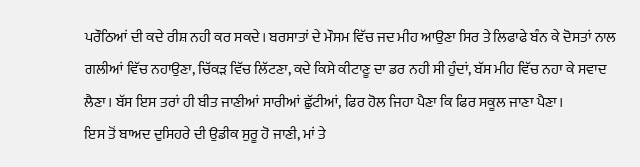ਪਰੌਠਿਆਂ ਦੀ ਕਦੇ ਰੀਸ਼ ਨਹੀ ਕਰ ਸਕਦੇ। ਬਰਸਾਤਾਂ ਦੇ ਮੌਸਮ ਵਿੱਚ ਜਦ ਮੀਹ ਆਉਣਾ ਸਿਰ ਤੇ ਲਿਫਾਫੇ ਬੰਨ ਕੇ ਦੋਸਤਾਂ ਨਾਲ ਗਲੀਆਂ ਵਿੱਚ ਨਹਾਉਣਾ, ਚਿੱਕੜ ਵਿੱਚ ਲਿੱਟਣਾ, ਕਦੇ ਕਿਸੇ ਕੀਟਾਣੂ ਦਾ ਡਰ ਨਹੀ ਸੀ ਹੁੰਦਾਂ, ਬੱਸ ਮੀਹ ਵਿੱਚ ਨਹਾ ਕੇ ਸਵਾਦ ਲੈਣਾ। ਬੱਸ ਇਸ ਤਰਾਂ ਹੀ ਬੀਤ ਜਾਣੀਆਂ ਸਾਰੀਆਂ ਛੁੱਟੀਆਂ, ਫਿਰ ਹੋਲ ਜਿਹਾ ਪੈਣਾ ਕਿ ਫਿਰ ਸਕੂਲ ਜਾਣਾ ਪੈਣਾ।
ਇਸ ਤੋਂ ਬਾਅਦ ਦੁਸਿਹਰੇ ਦੀ ਉਡੀਕ ਸੁਰੂ ਹੋ ਜਾਣੀ, ਮਾਂ ਤੇ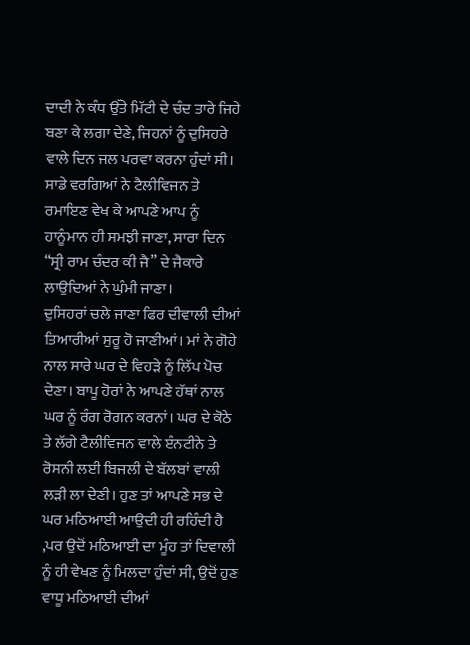ਦਾਦੀ ਨੇ ਕੰਧ ਉੱਤੇ ਮਿੱਟੀ ਦੇ ਚੰਦ ਤਾਰੇ ਜਿਹੇ ਬਣਾ ਕੇ ਲਗਾ ਦੇਣੇ, ਜਿਹਨਾਂ ਨੂੰ ਦੁਸਿਹਰੇ ਵਾਲੇ ਦਿਨ ਜਲ ਪਰਵਾ ਕਰਨਾ ਹੁੰਦਾਂ ਸੀ। ਸਾਡੇ ਵਰਗਿਆਂ ਨੇ ਟੈਲੀਵਿਜਨ ਤੇ ਰਮਾਇਣ ਵੇਖ ਕੇ ਆਪਣੇ ਆਪ ਨੂੰ ਹਾਨੂੰਮਾਨ ਹੀ ਸਮਝੀ ਜਾਣਾ, ਸਾਰਾ ਦਿਨ “ਸ੍ਰੀ ਰਾਮ ਚੰਦਰ ਕੀ ਜੈ” ਦੇ ਜੈਕਾਰੇ ਲਾਉਦਿਆਂ ਨੇ ਘੁੰਮੀ ਜਾਣਾ।
ਦੁਸਿਹਰਾਂ ਚਲੇ ਜਾਣਾ ਫਿਰ ਦੀਵਾਲੀ ਦੀਆਂ ਤਿਆਰੀਆਂ ਸੁਰੂ ਹੋ ਜਾਣੀਆਂ। ਮਾਂ ਨੇ ਗੋਹੇ ਨਾਲ ਸਾਰੇ ਘਰ ਦੇ ਵਿਹੜੇ ਨੂੰ ਲਿੱਪ ਪੋਚ ਦੇਣਾ। ਬਾਪੂ ਹੋਰਾਂ ਨੇ ਆਪਣੇ ਹੱਥਾਂ ਨਾਲ ਘਰ ਨੂੰ ਰੰਗ ਰੋਗਨ ਕਰਨਾਂ। ਘਰ ਦੇ ਕੋਠੇ ਤੇ ਲੱਗੇ ਟੈਲੀਵਿਜਨ ਵਾਲੇ ੲੰਨਟੀਨੇ ਤੇ ਰੋਸਨੀ ਲਈ ਬਿਜਲੀ ਦੇ ਬੱਲਬਾਂ ਵਾਲੀ ਲੜੀ ਲਾ ਦੇਣੀ। ਹੁਣ ਤਾਂ ਆਪਣੇ ਸਭ ਦੇ ਘਰ ਮਠਿਆਈ ਆਉਦੀ ਹੀ ਰਹਿੰਦੀ ਹੈ ,ਪਰ ਉਦੋਂ ਮਠਿਆਈ ਦਾ ਮੂੰਹ ਤਾਂ ਦਿਵਾਲੀ ਨੂੰ ਹੀ ਵੇਖਣ ਨੂੰ ਮਿਲਦਾ ਹੁੰਦਾਂ ਸੀ, ਉਦੋਂ ਹੁਣ ਵਾਧੂ ਮਠਿਆਈ ਦੀਆਂ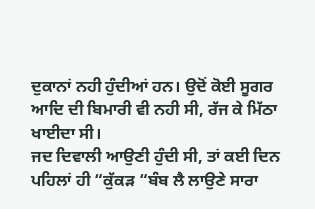ਦੁਕਾਨਾਂ ਨਹੀ ਹੁੰਦੀਆਂ ਹਨ। ਉਦੋਂ ਕੋਈ ਸੂਗਰ ਆਦਿ ਦੀ ਬਿਮਾਰੀ ਵੀ ਨਹੀ ਸੀ, ਰੱਜ ਕੇ ਮਿੱਠਾ ਖਾਈਦਾ ਸੀ।
ਜਦ ਦਿਵਾਲੀ ਆਉਣੀ ਹੁੰਦੀ ਸੀ, ਤਾਂ ਕਈ ਦਿਨ ਪਹਿਲਾਂ ਹੀ “ਕੁੱਕੜ “ਬੰਬ ਲੈ ਲਾਉਣੇ ਸਾਰਾ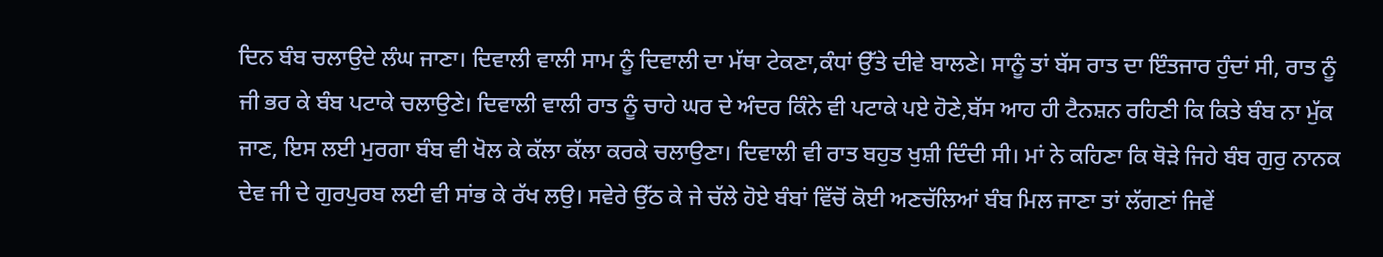ਦਿਨ ਬੰਬ ਚਲਾਉਦੇ ਲੰਘ ਜਾਣਾ। ਦਿਵਾਲੀ ਵਾਲੀ ਸਾਮ ਨੂੰ ਦਿਵਾਲੀ ਦਾ ਮੱਥਾ ਟੇਕਣਾ,ਕੰਧਾਂ ਉੱਤੇ ਦੀਵੇ ਬਾਲਣੇ। ਸਾਨੂੰ ਤਾਂ ਬੱਸ ਰਾਤ ਦਾ ਇੰਤਜਾਰ ਹੁੰਦਾਂ ਸੀ, ਰਾਤ ਨੂੰ ਜੀ ਭਰ ਕੇ ਬੰਬ ਪਟਾਕੇ ਚਲਾਉਣੇ। ਦਿਵਾਲੀ ਵਾਲੀ ਰਾਤ ਨੂੰ ਚਾਹੇ ਘਰ ਦੇ ਅੰਦਰ ਕਿੰਨੇ ਵੀ ਪਟਾਕੇ ਪਏ ਹੋਣੇ,ਬੱਸ ਆਹ ਹੀ ਟੈਨਸ਼ਨ ਰਹਿਣੀ ਕਿ ਕਿਤੇ ਬੰਬ ਨਾ ਮੁੱਕ ਜਾਣ, ਇਸ ਲਈ ਮੁਰਗਾ ਬੰਬ ਵੀ ਖੋਲ ਕੇ ਕੱਲਾ ਕੱਲਾ ਕਰਕੇ ਚਲਾਉਣਾ। ਦਿਵਾਲੀ ਵੀ ਰਾਤ ਬਹੁਤ ਖੁਸ਼ੀ ਦਿੰਦੀ ਸੀ। ਮਾਂ ਨੇ ਕਹਿਣਾ ਕਿ ਥੋੜੇ ਜਿਹੇ ਬੰਬ ਗੁਰੁ ਨਾਨਕ ਦੇਵ ਜੀ ਦੇ ਗੁਰਪੁਰਬ ਲਈ ਵੀ ਸਾਂਭ ਕੇ ਰੱਖ ਲਉ। ਸਵੇਰੇ ਉੱਠ ਕੇ ਜੇ ਚੱਲੇ ਹੋਏ ਬੰਬਾਂ ਵਿੱਚੋਂ ਕੋਈ ਅਣਚੱਲਿਆਂ ਬੰਬ ਮਿਲ ਜਾਣਾ ਤਾਂ ਲੱਗਣਾਂ ਜਿਵੇਂ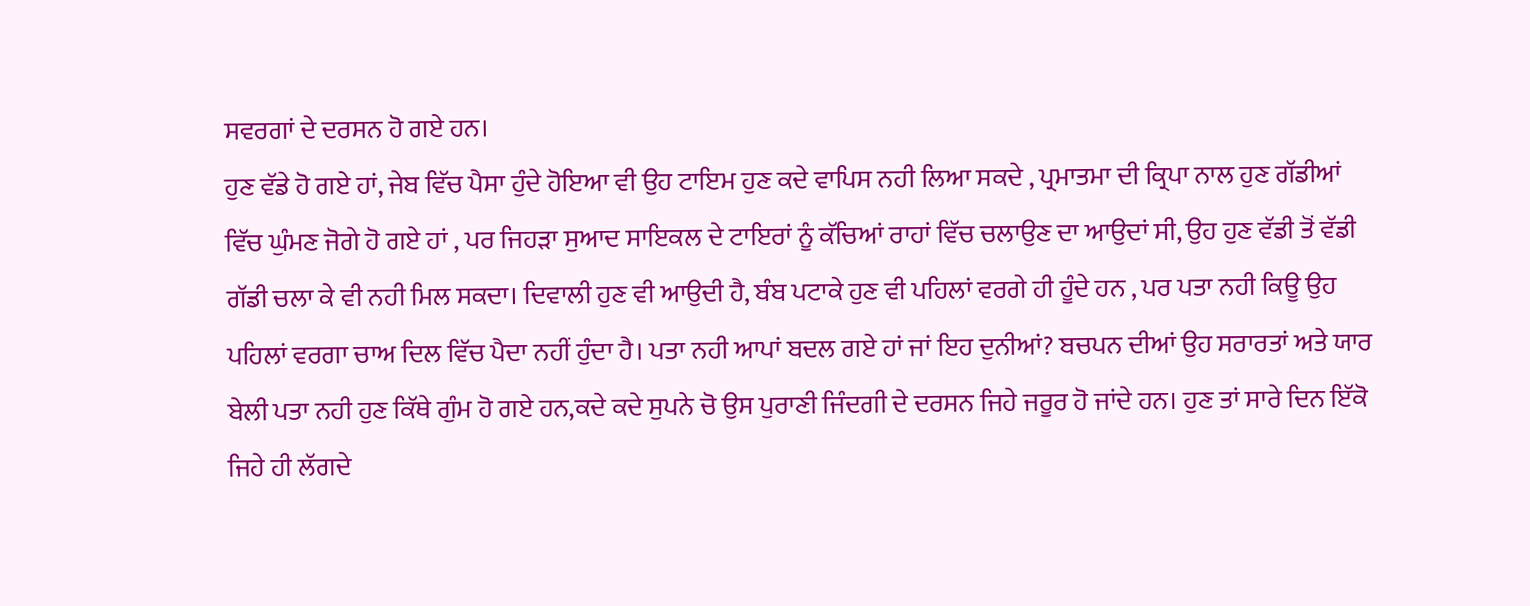ਸਵਰਗਾਂ ਦੇ ਦਰਸਨ ਹੋ ਗਏ ਹਨ।
ਹੁਣ ਵੱਡੇ ਹੋ ਗਏ ਹਾਂ, ਜੇਬ ਵਿੱਚ ਪੈਸਾ ਹੁੰਦੇ ਹੋਇਆ ਵੀ ਉਹ ਟਾਇਮ ਹੁਣ ਕਦੇ ਵਾਪਿਸ ਨਹੀ ਲਿਆ ਸਕਦੇ , ਪ੍ਰਮਾਤਮਾ ਦੀ ਕ੍ਰਿਪਾ ਨਾਲ ਹੁਣ ਗੱਡੀਆਂ ਵਿੱਚ ਘੁੰਮਣ ਜੋਗੇ ਹੋ ਗਏ ਹਾਂ , ਪਰ ਜਿਹੜਾ ਸੁਆਦ ਸਾਇਕਲ ਦੇ ਟਾਇਰਾਂ ਨੂੰ ਕੱਚਿਆਂ ਰਾਹਾਂ ਵਿੱਚ ਚਲਾਉਣ ਦਾ ਆਉਦਾਂ ਸੀ, ਉਹ ਹੁਣ ਵੱਡੀ ਤੋਂ ਵੱਡੀ ਗੱਡੀ ਚਲਾ ਕੇ ਵੀ ਨਹੀ ਮਿਲ ਸਕਦਾ। ਦਿਵਾਲੀ ਹੁਣ ਵੀ ਆਉਦੀ ਹੈ, ਬੰਬ ਪਟਾਕੇ ਹੁਣ ਵੀ ਪਹਿਲਾਂ ਵਰਗੇ ਹੀ ਹੂੰਦੇ ਹਨ , ਪਰ ਪਤਾ ਨਹੀ ਕਿਊ ਉਹ ਪਹਿਲਾਂ ਵਰਗਾ ਚਾਅ ਦਿਲ ਵਿੱਚ ਪੈਦਾ ਨਹੀਂ ਹੁੰਦਾ ਹੈ। ਪਤਾ ਨਹੀ ਆਪਾਂ ਬਦਲ ਗਏ ਹਾਂ ਜਾਂ ਇਹ ਦੁਨੀਆਂ? ਬਚਪਨ ਦੀਆਂ ਉਹ ਸਰਾਰਤਾਂ ਅਤੇ ਯਾਰ ਬੇਲੀ ਪਤਾ ਨਹੀ ਹੁਣ ਕਿੱਥੇ ਗੁੰਮ ਹੋ ਗਏ ਹਨ,ਕਦੇ ਕਦੇ ਸੁਪਨੇ ਚੋ ਉਸ ਪੁਰਾਣੀ ਜਿੰਦਗੀ ਦੇ ਦਰਸਨ ਜਿਹੇ ਜਰੂਰ ਹੋ ਜਾਂਦੇ ਹਨ। ਹੁਣ ਤਾਂ ਸਾਰੇ ਦਿਨ ਇੱਕੋ ਜਿਹੇ ਹੀ ਲੱਗਦੇ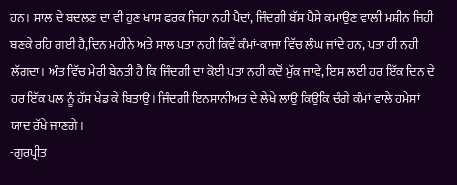ਹਨ। ਸਾਲ ਦੇ ਬਦਲਣ ਦਾ ਵੀ ਹੁਣ ਖਾਸ ਫਰਕ ਜਿਹਾ ਨਹੀ ਪੈਦਾਂ, ਜਿੰਦਗੀ ਬੱਸ ਪੈਸੇ ਕਮਾਉਣ ਵਾਲੀ ਮਸ਼ੀਨ ਜਿਹੀ ਬਣਕੇ ਰਹਿ ਗਈ ਹੈ,ਦਿਨ ਮਹੀਨੇ ਅਤੇ ਸਾਲ ਪਤਾ ਨਹੀ ਕਿਵੇਂ ਕੰਮਾਂ-ਕਾਜਾ ਵਿੱਚ ਲੰਘ ਜਾਂਦੇ ਹਨ, ਪਤਾ ਹੀ ਨਹੀ ਲੱਗਦਾ। ਅੰਤ ਵਿੱਚ ਮੇਰੀ ਬੇਨਤੀ ਹੈ ਕਿ ਜਿੰਦਗੀ ਦਾ ਕੋਈ ਪਤਾ ਨਹੀ ਕਦੋਂ ਮੁੱਕ ਜਾਵੇ, ਇਸ ਲਈ ਹਰ ਇੱਕ ਦਿਨ ਦੇ ਹਰ ਇੱਕ ਪਲ ਨੂੰ ਹੱਸ ਖੇਡ ਕੇ ਬਿਤਾਉ। ਜਿੰਦਗੀ ਇਨਸਾਨੀਅਤ ਦੇ ਲੇਖੇ ਲਾਉ ਕਿਉਕਿ ਚੰਗੇ ਕੰਮਾਂ ਵਾਲੇ ਹਮੇਸਾਂ ਯਾਦ ਰੱਖੇ ਜਾਣਗੇ।
-ਗੁਰਪ੍ਰੀਤ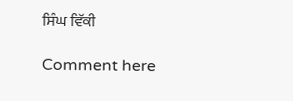ਸਿੰਘ ਵਿੱਕੀ

Comment here